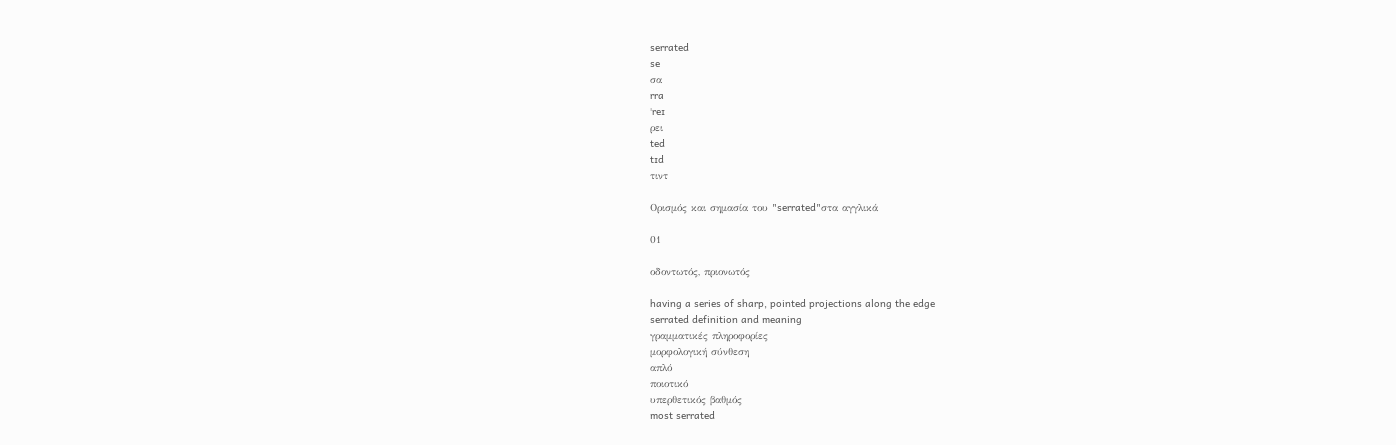serrated
se
σα
rra
ˈreɪ
ρει
ted
tɪd
τιντ

Ορισμός και σημασία του "serrated"στα αγγλικά

01

οδοντωτός, πριονωτός

having a series of sharp, pointed projections along the edge
serrated definition and meaning
γραμματικές πληροφορίες
μορφολογική σύνθεση
απλό
ποιοτικό
υπερθετικός βαθμός
most serrated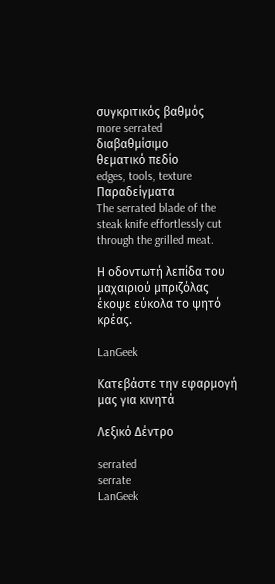συγκριτικός βαθμός
more serrated
διαβαθμίσιμο
θεματικό πεδίο
edges, tools, texture
Παραδείγματα
The serrated blade of the steak knife effortlessly cut through the grilled meat.

Η οδοντωτή λεπίδα του μαχαιριού μπριζόλας έκοψε εύκολα το ψητό κρέας.

LanGeek

Κατεβάστε την εφαρμογή μας για κινητά

Λεξικό Δέντρο

serrated
serrate
LanGeek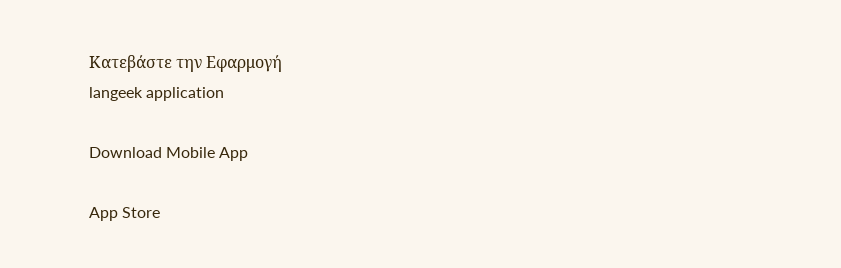Κατεβάστε την Εφαρμογή
langeek application

Download Mobile App

App Store